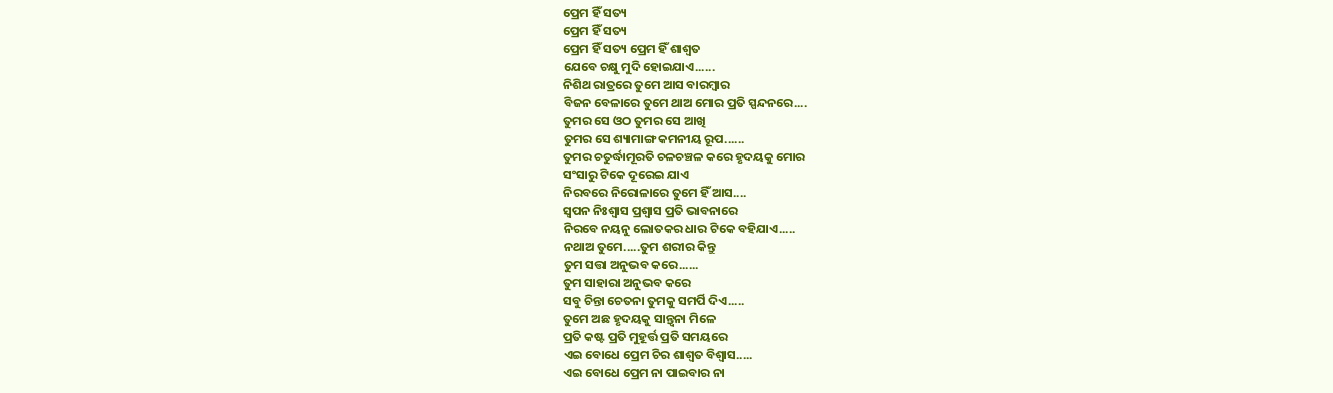ପ୍ରେମ ହିଁ ସତ୍ୟ
ପ୍ରେମ ହିଁ ସତ୍ୟ
ପ୍ରେମ ହିଁ ସତ୍ୟ ପ୍ରେମ ହିଁ ଶାଶ୍ୱତ
ଯେବେ ଚକ୍ଷୁ ମୁଦି ହୋଇଯାଏ......
ନିଶିଥ ରାତ୍ରରେ ତୁମେ ଆସ ବାରମ୍ବାର
ବିଜନ ବେଳାରେ ତୁମେ ଥାଅ ମୋର ପ୍ରତି ସ୍ପନ୍ଦନରେ....
ତୁମର ସେ ଓଠ ତୁମର ସେ ଆଖି
ତୁମର ସେ ଶ୍ୟାମାଙ୍ଗ କମନୀୟ ରୂପ......
ତୁମର ଚତୁର୍ଦ୍ଧାମୂରତି ଚଳଚଞ୍ଚଳ କରେ ହୃଦୟକୁ ମୋର
ସଂସାରୁ ଟିକେ ଦୂରେଇ ଯାଏ
ନିରବରେ ନିରୋଳାରେ ତୁମେ ହିଁ ଆସ....
ସ୍ୱପନ ନିଃଶ୍ୱାସ ପ୍ରଶ୍ୱାସ ପ୍ରତି ଭାବନାରେ
ନିରବେ ନୟନୁ ଲୋତକର ଧାର ଟିକେ ବହିଯାଏ.....
ନଥାଅ ତୁମେ.....ତୁମ ଶରୀର କିନ୍ତୁ
ତୁମ ସତ୍ତା ଅନୁଭବ କରେ......
ତୁମ ସାହାରା ଅନୁଭବ କରେ
ସବୁ ଚିନ୍ତା ଚେତନା ତୁମକୁ ସମର୍ପି ଦିଏ.....
ତୁମେ ଅଛ ହୃଦୟକୁ ସାନ୍ତ୍ୱନା ମିଳେ
ପ୍ରତି କଷ୍ଟ ପ୍ରତି ମୁହୂର୍ତ୍ତ ପ୍ରତି ସମୟରେ
ଏଇ ବୋଧେ ପ୍ରେମ ଚିର ଶାଶ୍ୱତ ବିଶ୍ୱାସ.....
ଏଇ ବୋଧେ ପ୍ରେମ ନା ପାଇବାର ନା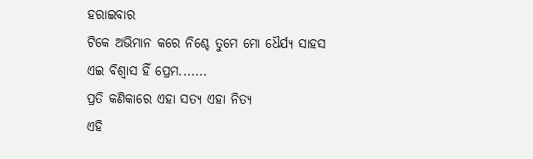ହରାଇବାର
ଟିକେ ଅଭିମାନ କରେ ନିଶ୍ଚେ ତୁମେ ମୋ ଧୈର୍ଯ୍ୟ ସାହସ
ଏଇ ବିଶ୍ୱାସ ହିଁ ପ୍ରେମ.......
ପ୍ରତି କଣିକାରେ ଏହା ସତ୍ୟ ଏହା ନିତ୍ୟ
ଏହି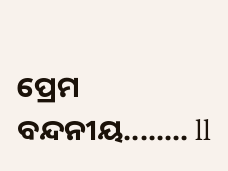ପ୍ରେମ ବନ୍ଦନୀୟ........ ll